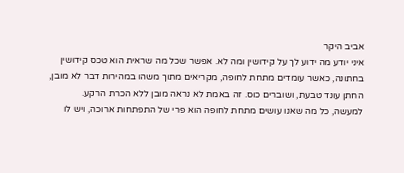אביב היקר
איני יודע מה ידוע לך על קידושין ומה לא. אפשר שכל מה שראית הוא טכס קידושין בחתונה, כאשר עומדים מתחת לחופה, מקריאים מתוך משהו במהירות דבר לא מובן, החתן עונד טבעת, ושוברים כוס. זה באמת לא נראה מובן ללא הכרת הרקע.
למעשה, כל מה שאנו עושים מתחת לחופה הוא פרי של התפתחות ארוכה, ויש לו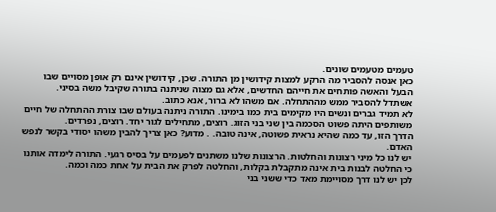טעמים מטעמים שונים.
כאן אנסה להסביר מה הרקע למצות קידושין מן התורה. שכן, קידושין אינם רק אופן מסויים שבו הבעל והאשה פותחים את חייהם החדשים, אלא גם מצוה שניתנה בתורה שקיבל משה בסיני.
אשתדל להסביר ממש מההתחלה. אם משהו לא ברור, אנא כתוב.
לא תמיד גברים ונשים היו מקימים בית כמו בימינו. התורה ניתנה בעולם שבו צורת ההתחלה של חיים משותפים היתה פשוט הסכמה בין שני בני הזוג. רוצים, מתחילים לגור יחד. רוצים, נפרדים.
הדרך הזו, עד כמה שהיא נראית פשוטה, אינה טובה. . מדוע? כאן צריך להבין משהו יסודי בקשר לנפש האדם.
יש לנו כל מיני רצונות והחלטות. הרצונות שלנו משתנים לפעמים על בסיס רגעי. התורה לימדה אותנו כי החלטה לבנות בית אינה מתקבלת בקלות, והחלטה לפרק את הבית על אחת כמה וכמה.
לכן יש לנו דרך מסויימת מאד כדי ששני בני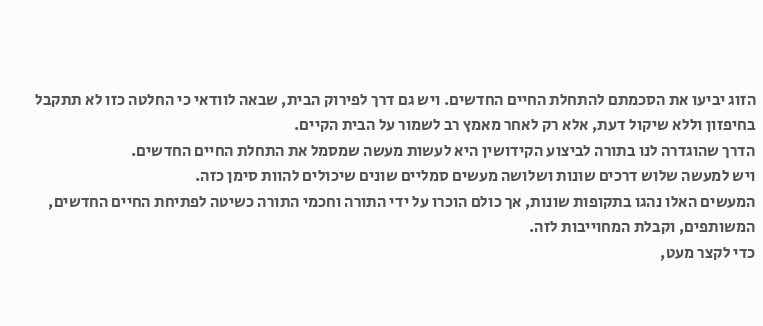הזוג יביעו את הסכמתם להתחלת החיים החדשים. ויש גם דרך לפירוק הבית, שבאה לוודאי כי החלטה כזו לא תתקבל בחיפזון וללא שיקול דעת, אלא רק לאחר מאמץ רב לשמור על הבית הקיים.
הדרך שהוגדרה לנו בתורה לביצוע הקידושין היא לעשות מעשה שמסמל את התחלת החיים החדשים.
ויש למעשה שלוש דרכים שונות ושלושה מעשים סמליים שונים שיכולים להוות סימן כזה.
המעשים האלו נהגו בתקופות שונות, אך כולם הוכרו על ידי התורה וחכמי התורה כשיטה לפתיחת החיים החדשים, המשותפים, וקבלת המחוייבות לזה.
כדי לקצר מעט,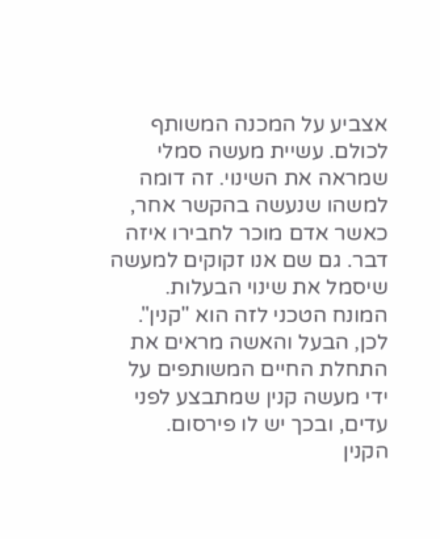אצביע על המכנה המשותף לכולם. עשיית מעשה סמלי שמראה את השינוי. זה דומה למשהו שנעשה בהקשר אחר, כאשר אדם מוכר לחבירו איזה דבר. גם שם אנו זקוקים למעשה שיסמל את שינוי הבעלות.
המונח הטכני לזה הוא "קנין".
לכן, הבעל והאשה מראים את התחלת החיים המשותפים על ידי מעשה קנין שמתבצע לפני עדים, ובכך יש לו פירסום.
הקנין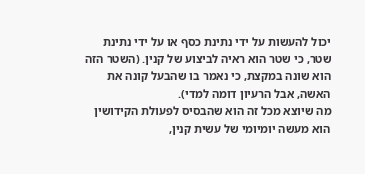יכול להעשות על ידי נתינת כסף או על ידי נתינת שטר, כי שטר הוא ראיה לביצוע של קנין. (השטר הזה הוא שונה במקצת, כי נאמר בו שהבעל קונה את האשה, אבל הרעיון דומה למדי).
מה שיוצא מכל זה הוא שהבסיס לפעולת הקידושין הוא מעשה יומיומי של עשית קנין,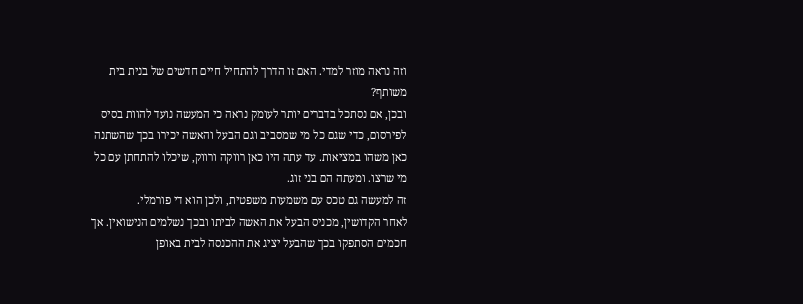וזה נראה מוזר למדי. האם זו הדרך להתחיל חיים חדשים של בנית בית משותף?
ובכן, אם נסתכל בדברים יותר לעומק נראה כי המעשה נועד להוות בסיס לפירסום, כדי שגם כל מי שמסביב וגם הבעל והאשה יכירו בכך שהשתנה כאן משהו במציאות. עד עתה היו כאן רווקה ורווק, שיכלו להתחתן עם כל מי שרצו. ומעתה הם בני זוג.
זה למעשה גם טכס עם משמעות משפטית, ולכן הוא די פורמלי.
לאחר הקדושין, מכניס הבעל את האשה לביתו ובכך נשלמים הנישואין. אך חכמים הסתפקו בכך שהבעל יציג את ההכנסה לבית באופן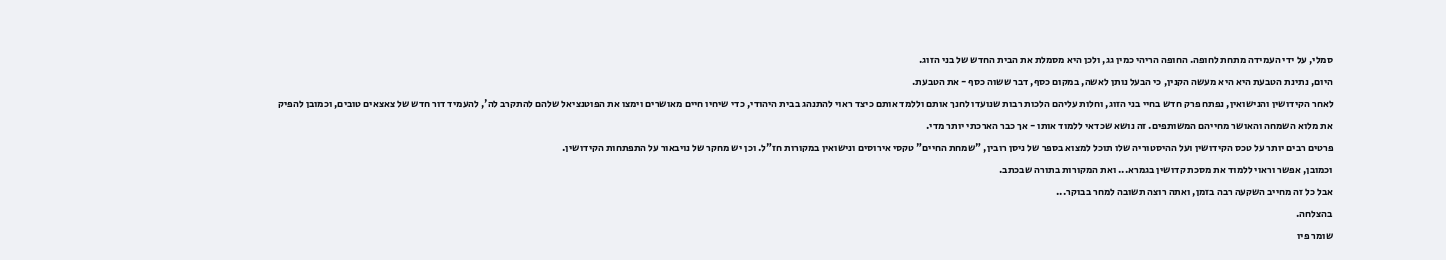סמלי, על ידי העמידה מתחת לחופה. החופה הריהי כמין גג, ולכן היא מסמלת את הבית החדש של בני הזוג.
היום, נתינת הטבעת היא היא מעשה הקנין, כי הבעל נותן לאשה, במקום כסף, דבר ששוה כסף - את הטבעת.
לאחר הקידושין והנישואין, נפתח פרק חדש בחיי בני הזוג, וחלות עליהם הלכות רבות שנועדו לחנך אותם וללמד אותם כיצד ראוי להתנהג בבית היהודי, כדי שיחיו חיים מאושרים וימצו את הפוטנציאל שלהם להתקרב לה', להעמיד דור חדש של צאצאים טובים, וכמובן להפיק את מלוא השמחה והאושר מחייהם המשותפים. זה נושא שכדאי ללמוד אותו - אך כבר הארכתי יותר מדי.
פרטים רבים יותר על טכס הקידושין ועל ההיסטוריה שלו תוכל למצוא בספר של ניסן רובין, "שמחת החיים" טקסי אירוסים ונישואין במקורות חז"ל. וכן יש מחקר של נויבאור על התפתחות הקידושין.
וכמובן, אפשר וראוי ללמוד את מסכת קדושין בגמרא... ואת המקורות בתורה שבכתב.
אבל כל זה מחייב השקעה רבה בזמן, ואתה רוצה תשובה למחר בבוקר...
בהצלחה.
שומר פיו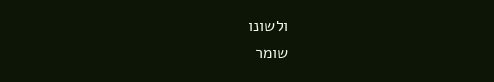ולשונו
שומר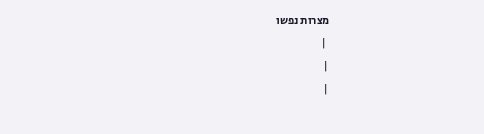מצרות נפשו
 |
|
|